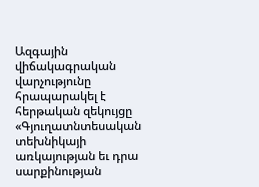Ազգային վիճակագրական վարչությունը հրապարակել է հերթական զեկույցը «Գյուղատնտեսական տեխնիկայի առկայության եւ դրա սարքինության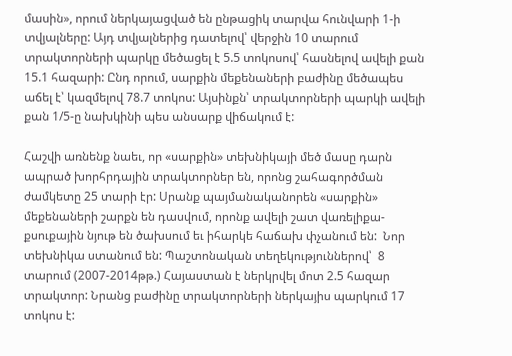մասին», որում ներկայացված են ընթացիկ տարվա հունվարի 1-ի տվյալները: Այդ տվյալներից դատելով՝ վերջին 10 տարում  տրակտորների պարկը մեծացել է 5.5 տոկոսով՝ հասնելով ավելի քան 15.1 հազարի: Ընդ որում, սարքին մեքենաների բաժինը մեծապես աճել է՝ կազմելով 78.7 տոկոս: Այսինքն՝ տրակտորների պարկի ավելի քան 1/5-ը նախկինի պես անսարք վիճակում է:

Հաշվի առնենք նաեւ, որ «սարքին» տեխնիկայի մեծ մասը դարն ապրած խորհրդային տրակտորներ են, որոնց շահագործման ժամկետը 25 տարի էր: Սրանք պայմանականորեն «սարքին» մեքենաների շարքն են դասվում, որոնք ավելի շատ վառելիքա-քսուքային նյութ են ծախսում եւ իհարկե հաճախ փչանում են:  Նոր տեխնիկա ստանում են: Պաշտոնական տեղեկություններով՝  8 տարում (2007-2014թթ.) Հայաստան է ներկրվել մոտ 2.5 հազար տրակտոր: Նրանց բաժինը տրակտորների ներկայիս պարկում 17 տոկոս է: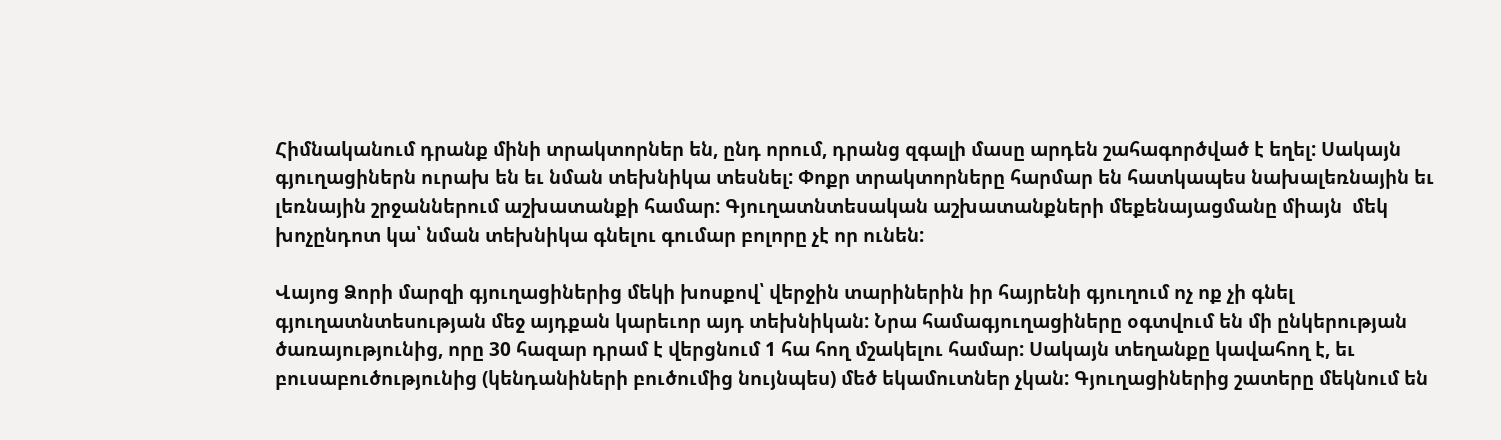Հիմնականում դրանք մինի տրակտորներ են, ընդ որում, դրանց զգալի մասը արդեն շահագործված է եղել: Սակայն գյուղացիներն ուրախ են եւ նման տեխնիկա տեսնել: Փոքր տրակտորները հարմար են հատկապես նախալեռնային եւ լեռնային շրջաններում աշխատանքի համար: Գյուղատնտեսական աշխատանքների մեքենայացմանը միայն  մեկ խոչընդոտ կա՝ նման տեխնիկա գնելու գումար բոլորը չէ որ ունեն:

Վայոց Ձորի մարզի գյուղացիներից մեկի խոսքով՝ վերջին տարիներին իր հայրենի գյուղում ոչ ոք չի գնել գյուղատնտեսության մեջ այդքան կարեւոր այդ տեխնիկան: Նրա համագյուղացիները օգտվում են մի ընկերության ծառայությունից, որը 30 հազար դրամ է վերցնում 1 հա հող մշակելու համար: Սակայն տեղանքը կավահող է, եւ բուսաբուծությունից (կենդանիների բուծումից նույնպես) մեծ եկամուտներ չկան: Գյուղացիներից շատերը մեկնում են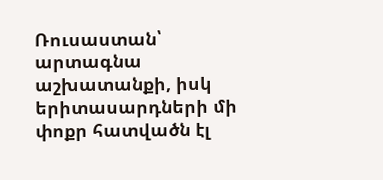Ռուսաստան՝ արտագնա աշխատանքի, իսկ երիտասարդների մի փոքր հատվածն էլ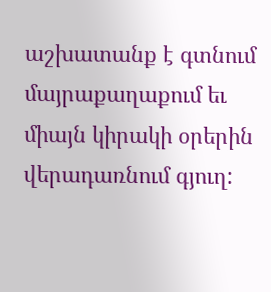աշխատանք է գտնում մայրաքաղաքում եւ միայն կիրակի օրերին վերադառնում գյուղ: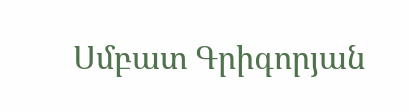Սմբատ Գրիգորյան